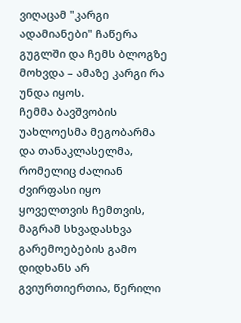ვიღაცამ "კარგი ადამიანები" ჩაწერა გუგლში და ჩემს ბლოგზე მოხვდა – ამაზე კარგი რა უნდა იყოს.
ჩემმა ბავშვობის უახლოესმა მეგობარმა და თანაკლასელმა, რომელიც ძალიან ძვირფასი იყო ყოველთვის ჩემთვის, მაგრამ სხვადასხვა გარემოებების გამო დიდხანს არ გვიურთიერთია, წერილი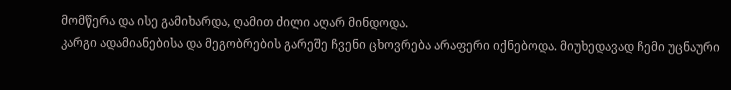მომწერა და ისე გამიხარდა, ღამით ძილი აღარ მინდოდა.
კარგი ადამიანებისა და მეგობრების გარეშე ჩვენი ცხოვრება არაფერი იქნებოდა. მიუხედავად ჩემი უცნაური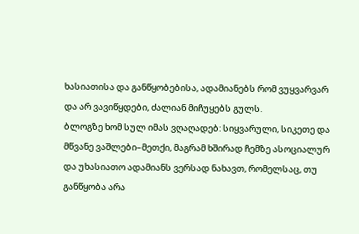ხასიათისა და განწყობებისა, ადამიანებს რომ ვუყვარვარ და არ ვავიწყდები, ძალიან მიჩუყებს გულს.
ბლოგზე ხომ სულ იმას ვღაღადებ: სიყვარული, სიკეთე და მწვანე ვაშლები–მეთქი, მაგრამ ხშირად ჩემზე ასოციალურ და უხასიათო ადამიანს ვერსად ნახავთ, რომელსაც, თუ განწყობა არა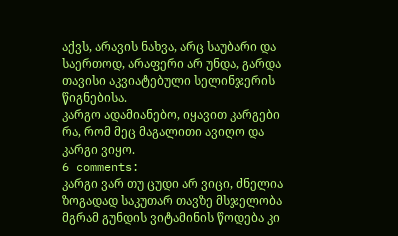აქვს, არავის ნახვა, არც საუბარი და საერთოდ, არაფერი არ უნდა, გარდა თავისი აკვიატებული სელინჯერის წიგნებისა.
კარგო ადამიანებო, იყავით კარგები რა, რომ მეც მაგალითი ავიღო და კარგი ვიყო.
6 comments:
კარგი ვარ თუ ცუდი არ ვიცი, ძნელია ზოგადად საკუთარ თავზე მსჯელობა მგრამ გუნდის ვიტამინის წოდება კი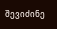შევიძინე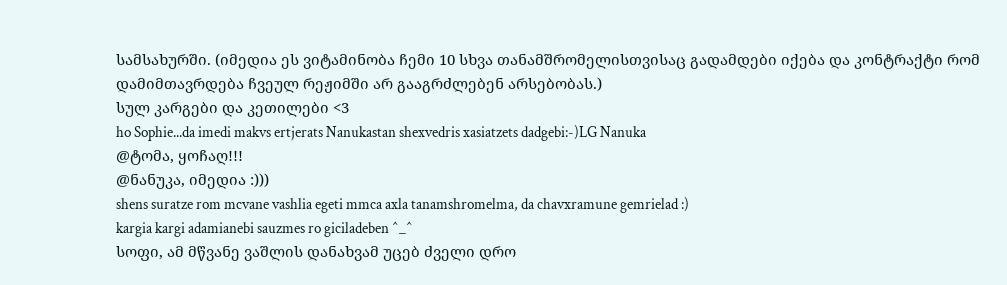სამსახურში. (იმედია ეს ვიტამინობა ჩემი 10 სხვა თანამშრომელისთვისაც გადამდები იქება და კონტრაქტი რომ დამიმთავრდება ჩვეულ რეჟიმში არ გააგრძლებენ არსებობას.)
სულ კარგები და კეთილები <3
ho Sophie...da imedi makvs ertjerats Nanukastan shexvedris xasiatzets dadgebi:-)LG Nanuka
@ტომა, ყოჩაღ!!!
@ნანუკა, იმედია :)))
shens suratze rom mcvane vashlia egeti mmca axla tanamshromelma, da chavxramune gemrielad :)
kargia kargi adamianebi sauzmes ro giciladeben ^_^
სოფი, ამ მწვანე ვაშლის დანახვამ უცებ ძველი დრო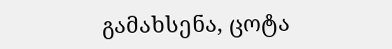გამახსენა, ცოტა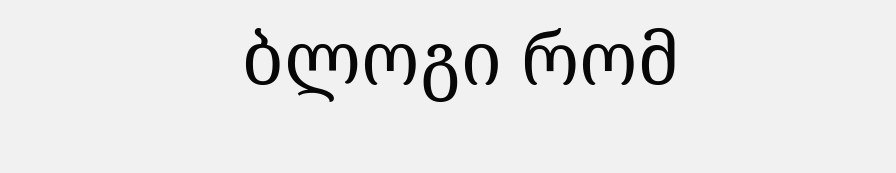ბლოგი რომ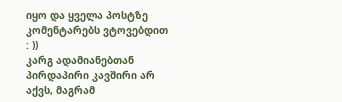იყო და ყველა პოსტზე კომენტარებს ვტოვებდით : ))
კარგ ადამიანებთან პირდაპირი კავშირი არ აქვს, მაგრამ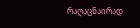რაღაცნაირად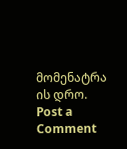მომენატრა ის დრო.
Post a Comment